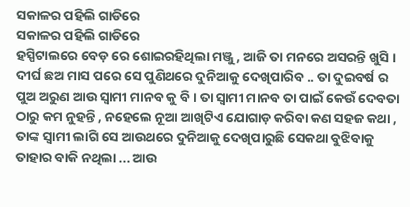ସକାଳର ପହିଲି ଗାଡିରେ
ସକାଳର ପହିଲି ଗାଡିରେ
ହସ୍ପିଟାଲରେ ବେଡ଼ ରେ ଶୋଇରହିଥିଲା ମଞ୍ଜୁ , ଆଜି ତା ମନରେ ଅସରନ୍ତି ଖୁସି । ଦୀର୍ଘ ଛଅ ମାସ ପରେ ସେ ପୁଣିଥରେ ଦୁନିଆକୁ ଦେଖିପାରିବ .. ତା ଦୁଇବର୍ଷ ର ପୁଅ ଅରୁଣ ଆଉ ସ୍ୱାମୀ ମାନବ କୁ ବି । ତା ସ୍ୱାମୀ ମାନବ ତା ପାଇଁ କେଉଁ ଦେବତା ଠାରୁ କମ ନୁହନ୍ତି , ନହେଲେ ନୂଆ ଆଖିଟିଏ ଯୋଗାଡ଼ କରିବା କଣ ସହଜ କଥା , ତାଙ୍କ ସ୍ୱାମୀ ଲାଗି ସେ ଆଉଥରେ ଦୁନିଆକୁ ଦେଖିପାରୁଛି ସେକଥା ବୁଝିବାକୁ ତାହାର ବାକି ନଥିଲା ... ଆଉ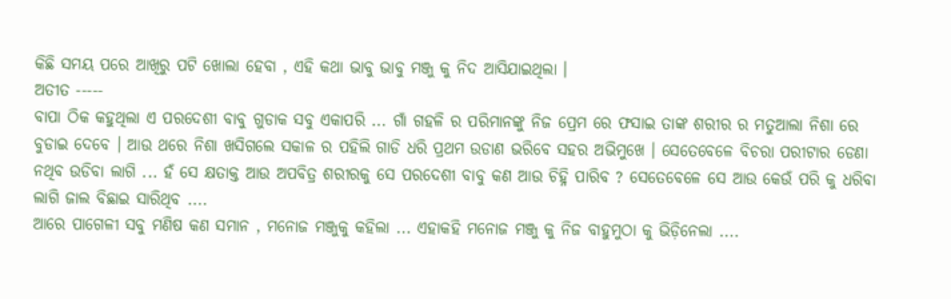କିଛି ସମୟ ପରେ ଆଖିରୁ ପଟି ଖୋଲା ହେବା , ଏହି କଥା ଭାବୁ ଭାବୁ ମଞ୍ଜୁ କୁ ନିଦ ଆସିଯାଇଥିଲା ।
ଅତୀତ -----
ବାପା ଠିକ କହୁଥିଲା ଏ ପରଦେଶୀ ବାବୁ ଗୁଡାକ ସବୁ ଏକାପରି ... ଗାଁ ଗହଳି ର ପରିମାନଙ୍କୁ ନିଜ ପ୍ରେମ ରେ ଫସାଇ ତାଙ୍କ ଶରୀର ର ମତୁଆଲା ନିଶା ରେ ବୁଡାଇ ଦେବେ । ଆଉ ଥରେ ନିଶା ଖସିଗଲେ ସକାଳ ର ପହିଲି ଗାଡି ଧରି ପ୍ରଥମ ଉଡାଣ ଭରିବେ ସହର ଅଭିମୁଖେ । ସେତେବେଳେ ବିଚରା ପରୀଟାର ଡେଣା ନଥିବ ଉଡିବା ଲାଗି ... ହଁ ସେ କ୍ଷତାକ୍ତ ଆଉ ଅପବିତ୍ର ଶରୀରକୁ ସେ ପରଦେଶୀ ବାବୁ କଣ ଆଉ ଚିହ୍ନି ପାରିବ ? ସେତେବେଳେ ସେ ଆଉ କେଉଁ ପରି କୁ ଧରିବା ଲାଗି ଜାଲ ବିଛାଇ ସାରିଥିବ ....
ଆରେ ପାଗେଳୀ ସବୁ ମଣିଷ କଣ ସମାନ , ମନୋଜ ମଞ୍ଜୁକୁ କହିଲା ... ଏହାକହି ମନୋଜ ମଞ୍ଜୁ କୁ ନିଜ ବାହୁମୁଠା କୁ ଭିଡ଼ିନେଲା ....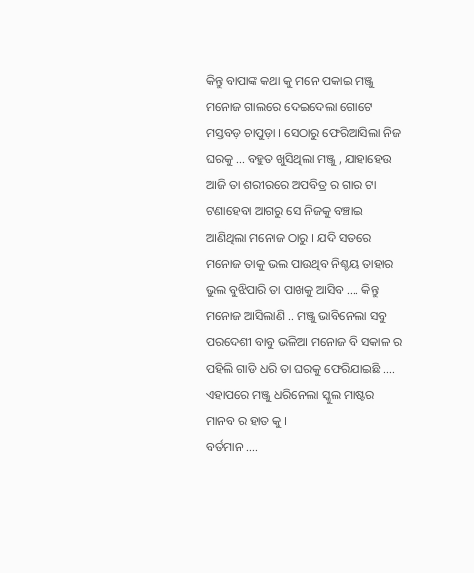କିନ୍ତୁ ବାପାଙ୍କ କଥା କୁ ମନେ ପକାଇ ମଞ୍ଜୁ ମନୋଜ ଗାଲରେ ଦେଇଦେଲା ଗୋଟେ ମସ୍ତବଡ଼ ଚାପୁଡ଼ା । ସେଠାରୁ ଫେରିଆସିଲା ନିଜ ଘରକୁ ... ବହୁତ ଖୁସିଥିଲା ମଞ୍ଜୁ , ଯାହାହେଉ ଆଜି ତା ଶରୀରରେ ଅପବିତ୍ର ର ଗାର ଟା ଟଣାହେବା ଆଗରୁ ସେ ନିଜକୁ ବଞ୍ଚାଇ ଆଣିଥିଲା ମନୋଜ ଠାରୁ । ଯଦି ସତରେ ମନୋଜ ତାକୁ ଭଲ ପାଉଥିବ ନିଶ୍ଚୟ ତାହାର ଭୁଲ ବୁଝିପାରି ତା ପାଖକୁ ଆସିବ .... କିନ୍ତୁ ମନୋଜ ଆସିଲାଣି .. ମଞ୍ଜୁ ଭାବିନେଲା ସବୁ ପରଦେଶୀ ବାବୁ ଭଳିଆ ମନୋଜ ବି ସକାଳ ର ପହିଲି ଗାଡି ଧରି ତା ଘରକୁ ଫେରିଯାଇଛି .... ଏହାପରେ ମଞ୍ଜୁ ଧରିନେଲା ସ୍କୁଲ ମାଷ୍ଟର ମାନବ ର ହାତ କୁ ।
ବର୍ତମାନ ....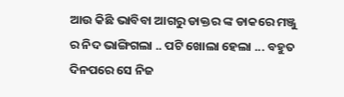ଆଉ କିଛି ଭାବିବା ଆଗରୁ ଡାକ୍ତର ଙ୍କ ଡାକରେ ମଞ୍ଜୁ ର ନିଦ ଭାଙ୍ଗିଗଲା .. ପଟି ଖୋଲା ହେଲା ... ବହୁତ ଦିନପରେ ସେ ନିଜ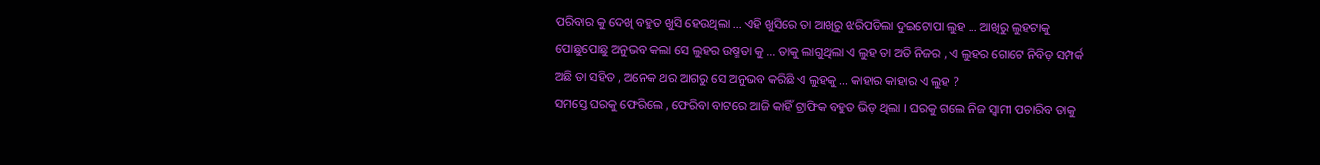ପରିବାର କୁ ଦେଖି ବହୁତ ଖୁସି ହେଉଥିଲା ... ଏହି ଖୁସିରେ ତା ଆଖିରୁ ଝରିପଡିଲା ଦୁଇଟୋପା ଲୁହ ... ଆଖିରୁ ଲୁହଟାକୁ ପୋଛୁପୋଛୁ ଅନୁଭବ କଲା ସେ ଲୁହର ଉଷ୍ମତା କୁ ... ତାକୁ ଲାଗୁଥିଲା ଏ ଲୁହ ତା ଅତି ନିଜର , ଏ ଲୁହର ଗୋଟେ ନିବିଡ଼ ସମ୍ପର୍କ ଅଛି ତା ସହିତ , ଅନେକ ଥର ଆଗରୁ ସେ ଅନୁଭବ କରିଛି ଏ ଲୁହକୁ ... କାହାର କାହାର ଏ ଲୁହ ?
ସମସ୍ତେ ଘରକୁ ଫେରିଲେ , ଫେରିବା ବାଟରେ ଆଜି କାହିଁ ଟ୍ରାଫିକ ବହୁତ ଭିଡ଼ ଥିଲା । ଘରକୁ ଗଲେ ନିଜ ସ୍ୱାମୀ ପଚାରିବ ତାକୁ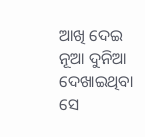ଆଖି ଦେଇ ନୂଆ ଦୁନିଆ ଦେଖାଇଥିବା ସେ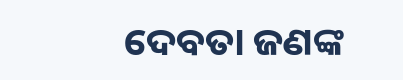ଦେବତା ଜଣଙ୍କ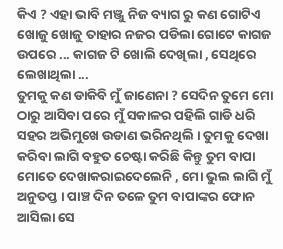କିଏ ? ଏହା ଭାବି ମଞ୍ଜୁ ନିଜ ବ୍ୟାଗ ରୁ କଣ ଗୋଟିଏ ଖୋଜୁ ଖୋଜୁ ତାହାର ନଜର ପଡିଲା ଗୋଟେ କାଗଜ ଉପରେ ... କାଗଜ ଟି ଖୋଲି ଦେଖିଲା , ସେଥିରେ ଲେଖାଥିଲା ...
ତୁମକୁ କଣ ଡାକିବି ମୁଁ ଜାଣେନା ? ସେଦିନ ତୁମେ ମୋ ଠାରୁ ଆସିବା ପରେ ମୁଁ ସକାଳର ପହିଲି ଗାଡି ଧରି ସହର ଅଭିମୁଖେ ଉଡାଣ ଭରିନଥିଲି । ତୁମକୁ ଦେଖା କରିବା ଲାଗି ବହୁତ ଚେଷ୍ଟା କରିଛି କିନ୍ତୁ ତୁମ ବାପା ମୋତେ ଦେଖାକରାଇଦେଲେନି , ମୋ ଭୁଲ ଲାଗି ମୁଁ ଅନୁତପ୍ତ । ପାଞ୍ଚ ଦିନ ତଳେ ତୁମ ବାପାଙ୍କର ଫୋନ ଆସିଲା ସେ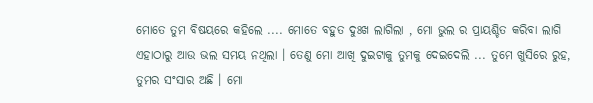ମୋତେ ତୁମ ବିଷୟରେ କହିଲେ .... ମୋତେ ବହୁତ ଦୁଃଖ ଲାଗିଲା , ମୋ ଭୁଲ ର ପ୍ରାୟଶ୍ଚିତ କରିବା ଲାଗି ଏହାଠାରୁ ଆଉ ଭଲ ସମୟ ନଥିଲା । ତେଣୁ ମୋ ଆଖି ଦୁଇଟାକୁ ତୁମକୁ ଦେଇଦେଲି ... ତୁମେ ଖୁସିରେ ରୁହ, ତୁମର ସଂସାର ଅଛି । ମୋ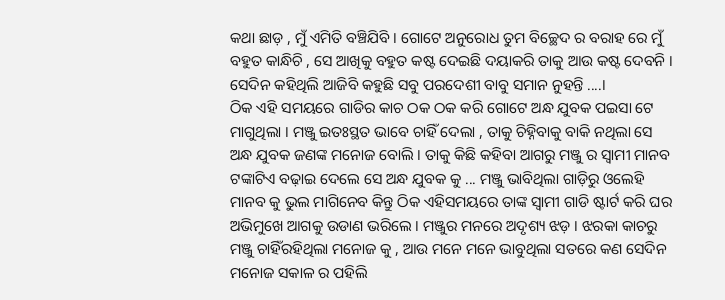କଥା ଛାଡ଼ , ମୁଁ ଏମିତି ବଞ୍ଚିଯିବି । ଗୋଟେ ଅନୁରୋଧ ତୁମ ବିଚ୍ଛେଦ ର ବରାହ ରେ ମୁଁ ବହୁତ କାନ୍ଧିଚି , ସେ ଆଖିକୁ ବହୁତ କଷ୍ଟ ଦେଇଛି ଦୟାକରି ତାକୁ ଆଉ କଷ୍ଟ ଦେବନି । ସେଦିନ କହିଥିଲି ଆଜିବି କହୁଛି ସବୁ ପରଦେଶୀ ବାବୁ ସମାନ ନୁହନ୍ତି ....।
ଠିକ ଏହି ସମୟରେ ଗାଡିର କାଚ ଠକ ଠକ କରି ଗୋଟେ ଅନ୍ଧ ଯୁବକ ପଇସା ଟେ ମାଗୁଥିଲା । ମଞ୍ଜୁ ଇତଃସ୍ଥତ ଭାବେ ଚାହିଁ ଦେଲା , ତାକୁ ଚିହ୍ନିବାକୁ ବାକି ନଥିଲା ସେ ଅନ୍ଧ ଯୁବକ ଜଣଙ୍କ ମନୋଜ ବୋଲି । ତାକୁ କିଛି କହିବା ଆଗରୁ ମଞ୍ଜୁ ର ସ୍ୱାମୀ ମାନବ ଟଙ୍କାଟିଏ ବଢ଼ାଇ ଦେଲେ ସେ ଅନ୍ଧ ଯୁବକ କୁ ... ମଞ୍ଜୁ ଭାବିଥିଲା ଗାଡ଼ିରୁ ଓଲେହି ମାନବ କୁ ଭୁଲ ମାଗିନେବ କିନ୍ତୁ ଠିକ ଏହିସମୟରେ ତାଙ୍କ ସ୍ୱାମୀ ଗାଡି ଷ୍ଟାର୍ଟ କରି ଘର ଅଭିମୁଖେ ଆଗକୁ ଉଡାଣ ଭରିଲେ । ମଞ୍ଜୁର ମନରେ ଅଦୃଶ୍ୟ ଝଡ଼ । ଝରକା କାଚରୁ ମଞ୍ଜୁ ଚାହିଁରହିଥିଲା ମନୋଜ କୁ , ଆଉ ମନେ ମନେ ଭାବୁଥିଲା ସତରେ କଣ ସେଦିନ ମନୋଜ ସକାଳ ର ପହିଲି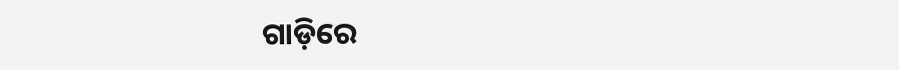ଗାଡ଼ିରେ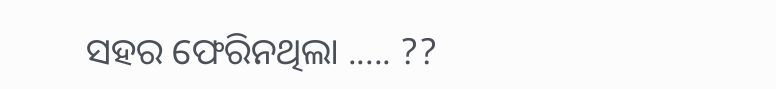ସହର ଫେରିନଥିଲା ..... ??